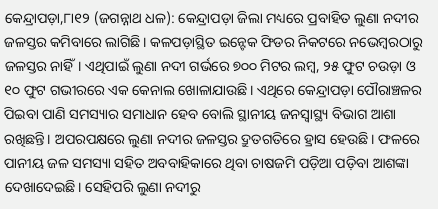କେନ୍ଦ୍ରାପଡ଼ା,୮ା୧୨ (ଜଗନ୍ନାଥ ଧଳ): କେନ୍ଦ୍ରାପଡ଼ା ଜିଲା ମଧ୍ୟରେ ପ୍ରବାହିତ ଲୁଣା ନଦୀର ଜଳସ୍ତର କମିବାରେ ଲାଗିଛି। କଳପଡ଼ାସ୍ଥିତ ଇନ୍ଟେକ ଫିଡର ନିକଟରେ ନଭେମ୍ବରଠାରୁ ଜଳସ୍ତର ନାହିଁ। ଏଥିପାଇଁ ଲୁଣା ନଦୀ ଗର୍ଭରେ ୭୦୦ ମିଟର ଲମ୍ବ, ୨୫ ଫୁଟ ଚଉଡ଼ା ଓ ୧୦ ଫୁଟ ଗଭୀରରେ ଏକ କେନାଲ ଖୋଳାଯାଉଛି। ଏଥିରେ କେନ୍ଦ୍ରାପଡ଼ା ପୌରାଞ୍ଚଳର ପିଇବା ପାଣି ସମସ୍ୟାର ସମାଧାନ ହେବ ବୋଲି ସ୍ଥାନୀୟ ଜନସ୍ବାସ୍ଥ୍ୟ ବିଭାଗ ଆଶା ରଖିଛନ୍ତି। ଅପରପକ୍ଷରେ ଲୁଣା ନଦୀର ଜଳସ୍ତର ଦ୍ରୁତଗତିରେ ହ୍ରାସ ହେଉଛି। ଫଳରେ ପାନୀୟ ଜଳ ସମସ୍ୟା ସହିତ ଅବବାହିକାରେ ଥିବା ଚାଷଜମି ପଡ଼ିଆ ପଡ଼ିବା ଆଶଙ୍କା ଦେଖାଦେଇଛି। ସେହିପରି ଲୁଣା ନଦୀରୁ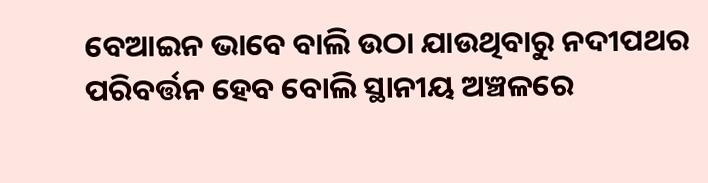ବେଆଇନ ଭାବେ ବାଲି ଉଠା ଯାଉଥିବାରୁ ନଦୀପଥର ପରିବର୍ତ୍ତନ ହେବ ବୋଲି ସ୍ଥାନୀୟ ଅଞ୍ଚଳରେ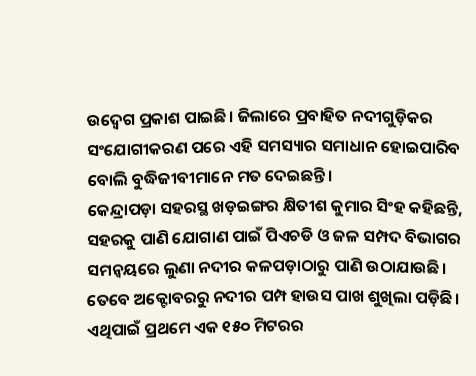ଉଦ୍ବେଗ ପ୍ରକାଶ ପାଇଛି। ଜିଲାରେ ପ୍ରବାହିତ ନଦୀଗୁଡ଼ିକର ସଂଯୋଗୀକରଣ ପରେ ଏହି ସମସ୍ୟାର ସମାଧାନ ହୋଇପାରିବ ବୋଲି ବୁଦ୍ଧିଜୀବୀମାନେ ମତ ଦେଇଛନ୍ତି।
କେନ୍ଦ୍ରାପଡ଼ା ସହରସ୍ଥ ଖଡ଼ଇଙ୍ଗର କ୍ଷିତୀଶ କୁମାର ସିଂହ କହିଛନ୍ତି, ସହରକୁ ପାଣି ଯୋଗାଣ ପାଇଁ ପିଏଚଡି ଓ ଜଳ ସମ୍ପଦ ବିଭାଗର ସମନ୍ବୟରେ ଲୁଣା ନଦୀର କଳପଡ଼ାଠାରୁ ପାଣି ଉଠାଯାଉଛି। ତେବେ ଅକ୍ଟୋବରରୁ ନଦୀର ପମ୍ପ ହାଉସ ପାଖ ଶୁଖିଲା ପଡ଼ିଛି। ଏଥିପାଇଁ ପ୍ରଥମେ ଏକ ୧୫୦ ମିଟରର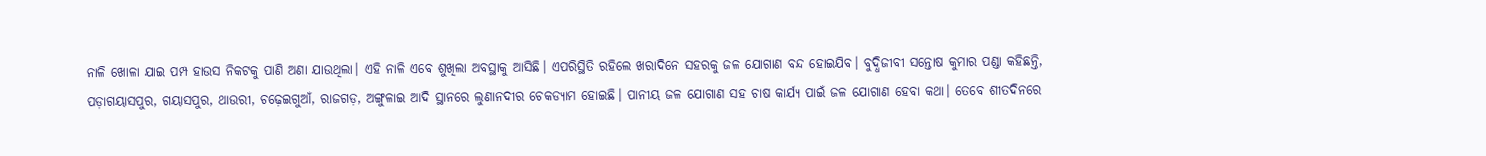ନାଳି ଖୋଳା ଯାଇ ପମ୍ପ ହାଉସ ନିକଟକୁ ପାଣି ଅଣା ଯାଉଥିଲା। ଏହି ନାଳି ଏବେ ଶୁଖିଲା ଅବସ୍ଥାକୁ ଆସିଛି। ଏପରିସ୍ଥିତି ରହିଲେ ଖରାଦିନେ ସହରକୁ ଜଳ ଯୋଗାଣ ବନ୍ଦ ହୋଇଯିବ। ବୁଦ୍ଧିଜୀବୀ ସନ୍ତୋଷ କୁମାର ପଣ୍ଡା କହିଛନ୍ତି, ପଡ଼ାଗୟାସପୁର, ଗୟାସପୁର, ଥାଉରୀ, ଚଢ଼େଇଗୁଆଁ, ରାଜଗଡ଼, ଅଙ୍ଗୁଳାଇ ଆଦି ସ୍ଥାନରେ ଲୁଣାନଦୀର ଚେକଡ୍ୟାମ ହୋଇଛି। ପାନୀୟ ଜଳ ଯୋଗାଣ ସହ ଚାଷ କାର୍ଯ୍ୟ ପାଇଁ ଜଳ ଯୋଗାଣ ହେବା କଥା। ତେବେ ଶୀତଦିନରେ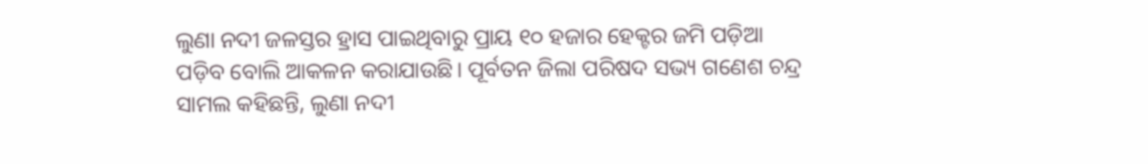ଲୁଣା ନଦୀ ଜଳସ୍ତର ହ୍ରାସ ପାଇଥିବାରୁ ପ୍ରାୟ ୧୦ ହଜାର ହେକ୍ଟର ଜମି ପଡ଼ିଆ ପଡ଼ିବ ବୋଲି ଆକଳନ କରାଯାଉଛି। ପୂର୍ବତନ ଜିଲା ପରିଷଦ ସଭ୍ୟ ଗଣେଶ ଚନ୍ଦ୍ର ସାମଲ କହିଛନ୍ତି, ଲୁଣା ନଦୀ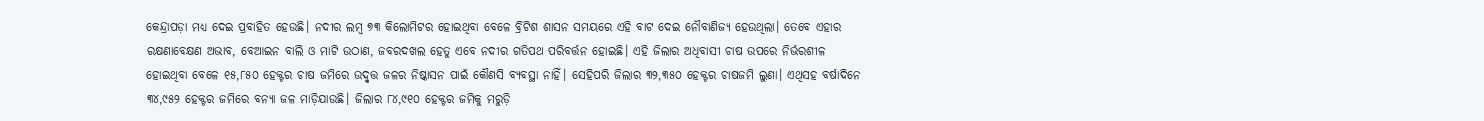କେନ୍ଦ୍ରାପଡ଼ା ମଧ୍ୟ ଦେଇ ପ୍ରବାହିତ ହେଉଛି। ନଦୀର ଲମ୍ବ ୭୩ କିଲୋମିଟର ହୋଇଥିବା ବେଳେ ବ୍ରିଟିଶ ଶାସନ ସମୟରେ ଏହି ବାଟ ଦେଇ ନୌବାଣିଜ୍ୟ ହେଉଥିଲା। ତେବେ ଏହାର ରକ୍ଷଣାବେକ୍ଷଣ ଅଭାବ, ବେଆଇନ ବାଲି ଓ ମାଟି ଉଠାଣ, ଜବରଦଖଲ ହେତୁ ଏବେ ନଦୀର ଗତିପଥ ପରିବର୍ତ୍ତନ ହୋଇଛି। ଏହି ଜିଲାର ଅଧିବାସୀ ଚାଷ ଉପରେ ନିର୍ଭରଶୀଳ ହୋଇଥିବା ବେଳେ ୧୫,୮୫୦ ହେକ୍ଟର ଚାଷ ଜମିରେ ଉଦ୍ବୃତ୍ତ ଜଳର ନିଷ୍କାସନ ପାଇଁ କୌଣସି ବ୍ୟବସ୍ଥା ନାହିଁ। ସେହିପରି ଜିଲାର ୩୨,୩୫୦ ହେକ୍ଟର ଚାଷଜମି ଲୁଣା। ଏଥିସହ ବର୍ଷାଦିନେ ୩୪,୯୫୨ ହେକ୍ଟର ଜମିରେ ବନ୍ୟା ଜଳ ମାଡ଼ିଯାଉଛି। ଜିଲାର ୮୪,୯୧୦ ହେକ୍ଟର ଜମିକୁ ମରୁଡ଼ି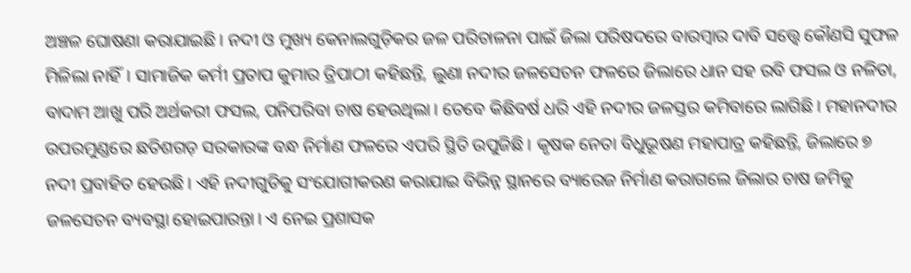ଅଞ୍ଚଳ ଘୋଷଣା କରାଯାଇଛି। ନଦୀ ଓ ମୁଖ୍ୟ କେନାଲଗୁଡ଼ିକର ଜଳ ପରିଚାଳନା ପାଇଁ ଜିଲା ପରିଷଦରେ ବାରମ୍ବାର ଦାବି ସତ୍ତ୍ୱେ କୌଣସି ସୁଫଳ ମିଳିଲା ନାହିଁ। ସାମାଜିକ କର୍ମୀ ପ୍ରତାପ କୁମାର ତ୍ରିପାଠୀ କହିଛନ୍ତି, ଲୁଣା ନଦୀର ଜଳସେଚନ ଫଳରେ ଜିଲାରେ ଧାନ ସହ ରବି ଫସଲ ଓ ନଳିତା, ବାଦାମ ଆଖୁ ପରି ଅର୍ଥକରୀ ଫସଲ, ପନିପରିବା ଚାଷ ହେଉଥିଲା। ତେବେ କିଛିବର୍ଷ ଧରି ଏହି ନଦୀର ଜଳସ୍ତର କମିବାରେ ଲାଗିଛି। ମହାନଦୀର ଉପରମୁଣ୍ଡରେ ଛତିଶଗଡ଼ ସରକାରଙ୍କ ବନ୍ଧ ନିର୍ମାଣ ଫଳରେ ଏପରି ସ୍ଥିତି ଉପୁଜିଛି। କୃଷକ ନେତା ବିଧୁଭୂଷଣ ମହାପାତ୍ର କହିଛନ୍ତି, ଜିଲାରେ ୭ ନଦୀ ପ୍ରବାହିତ ହେଉଛି। ଏହି ନଦୀଗୁଡିକୁ ସଂଯୋଗୀକରଣ କରାଯାଇ ବିଭିନ୍ନ ସ୍ଥାନରେ ବ୍ୟାରେଜ ନିର୍ମାଣ କରାଗଲେ ଜିଲାର ଚାଷ ଜମିକୁ ଜଳସେଚନ ବ୍ୟବସ୍ଥା ହୋଇପାରନ୍ତା। ଏ ନେଇ ପ୍ରଶାସକ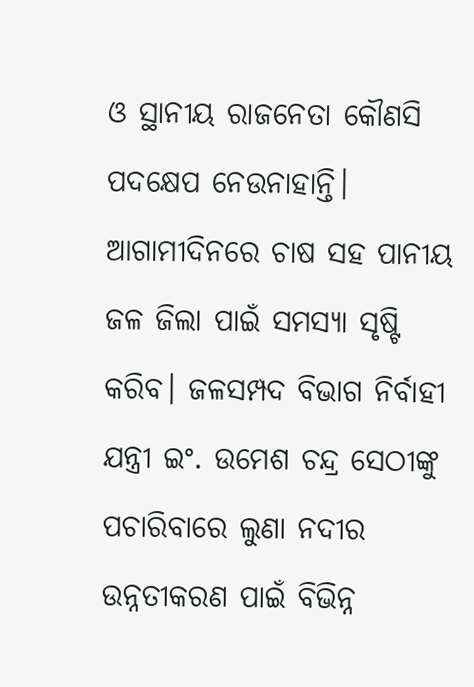ଓ ସ୍ଥାନୀୟ ରାଜନେତା କୌଣସି ପଦକ୍ଷେପ ନେଉନାହାନ୍ତି। ଆଗାମୀଦିନରେ ଚାଷ ସହ ପାନୀୟ ଜଳ ଜିଲା ପାଇଁ ସମସ୍ୟା ସୃଷ୍ଟି କରିବ। ଜଳସମ୍ପଦ ବିଭାଗ ନିର୍ବାହୀ ଯନ୍ତ୍ରୀ ଇଂ. ଉମେଶ ଚନ୍ଦ୍ର ସେଠୀଙ୍କୁ ପଚାରିବାରେ ଲୁଣା ନଦୀର ଉନ୍ନତୀକରଣ ପାଇଁ ବିଭିନ୍ନ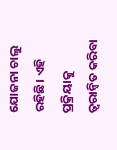ଯୋଜନା ଚାଲୁ ରହିଛି। ଏହି ପ୍ରକ୍ରିୟାକୁ ତ୍ୱରାନ୍ବିତ କରିବା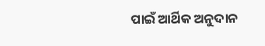ପାଇଁ ଆର୍ଥିକ ଅନୁଦାନ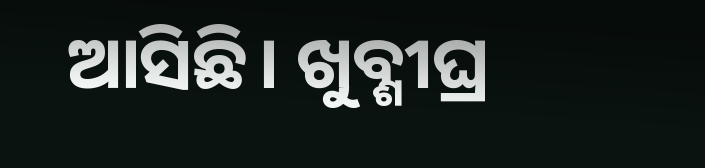ଆସିଛି। ଖୁବ୍ଶୀଘ୍ର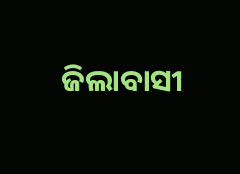ଜିଲାବାସୀ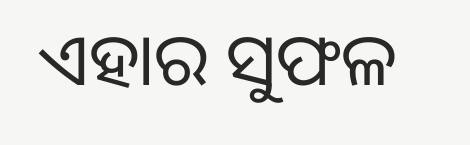ଏହାର ସୁଫଳ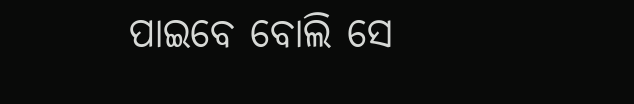ପାଇବେ ବୋଲି ସେ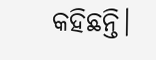କହିଛନ୍ତି।